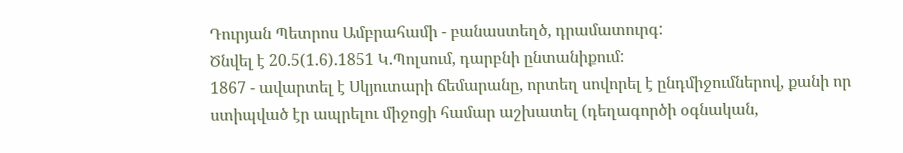Դուրյան Պետրոս Ամբրահամի - բանաստեղծ, դրամատուրգ:
Ծնվել է 20.5(1.6).1851 Կ.Պոլսում, դարբնի ընտանիքում:
1867 - ավարտել է Սկյուտարի ճեմարանը, որտեղ սովորել է ընդմիջումներով, քանի որ ստիպված էր ապրելու միջոցի համար աշխատել (դեղագործի օգնական,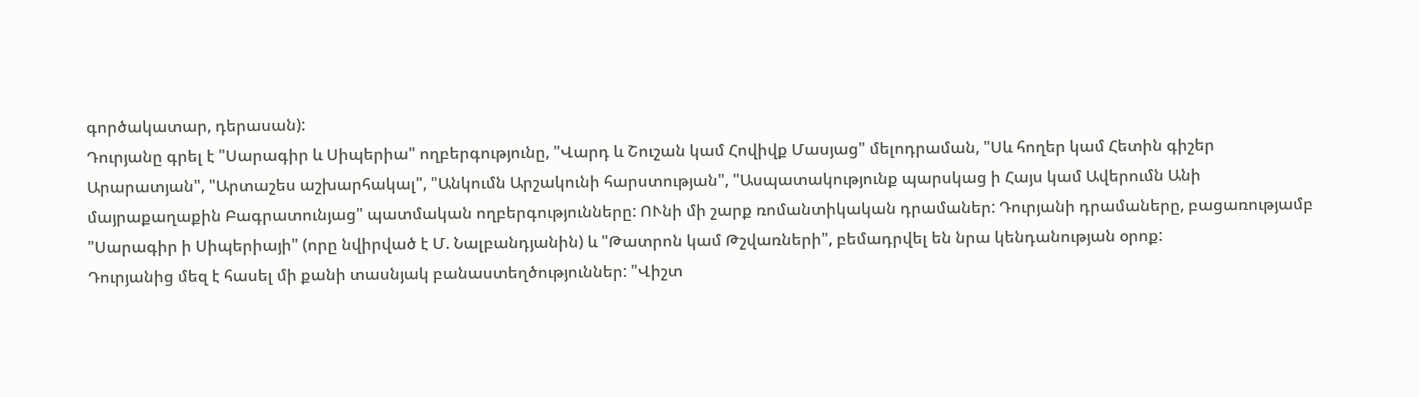գործակատար, դերասան):
Դուրյանը գրել է "Սարագիր և Սիպերիա" ողբերգությունը, "Վարդ և Շուշան կամ Հովիվք Մասյաց" մելոդրաման, "Սև հողեր կամ Հետին գիշեր Արարատյան", "Արտաշես աշխարհակալ", "Անկումն Արշակունի հարստության", "Ասպատակությունք պարսկաց ի Հայս կամ Ավերումն Անի մայրաքաղաքին Բագրատունյաց" պատմական ողբերգությունները: ՈՒնի մի շարք ռոմանտիկական դրամաներ: Դուրյանի դրամաները, բացառությամբ "Սարագիր ի Սիպերիայի" (որը նվիրված է Մ. Նալբանդյանին) և "Թատրոն կամ Թշվառների", բեմադրվել են նրա կենդանության օրոք:
Դուրյանից մեզ է հասել մի քանի տասնյակ բանաստեղծություններ: "Վիշտ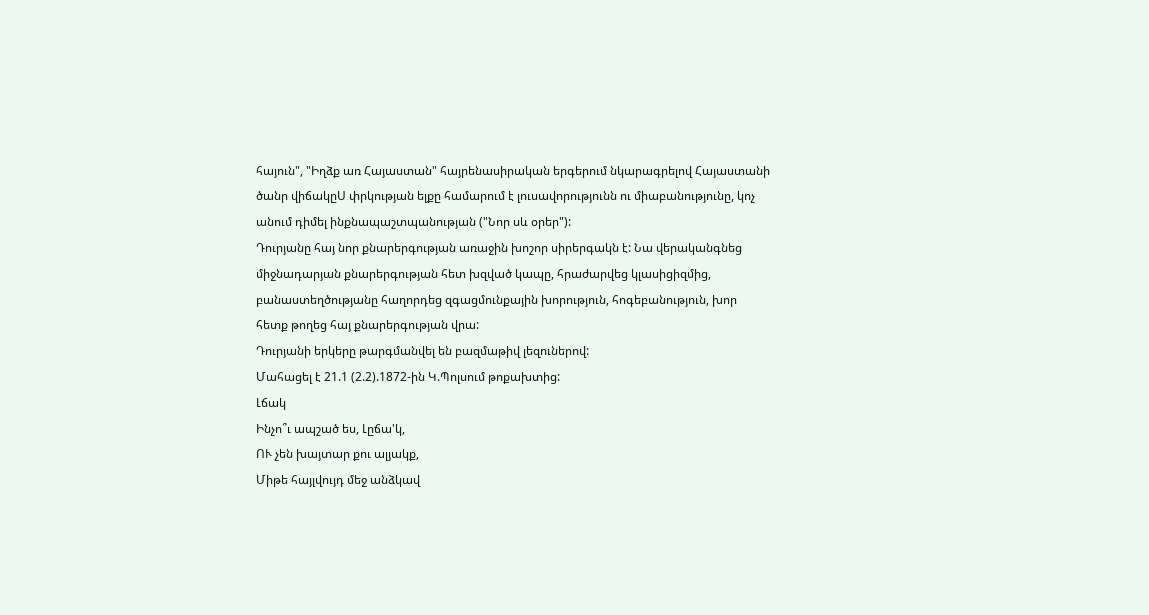հայուն", "Իղձք առ Հայաստան" հայրենասիրական երգերում նկարագրելով Հայաստանի ծանր վիճակըՍ փրկության ելքը համարում է լուսավորությունն ու միաբանությունը, կոչ անում դիմել ինքնապաշտպանության ("Նոր սև օրեր"):
Դուրյանը հայ նոր քնարերգության առաջին խոշոր սիրերգակն է: Նա վերականգնեց միջնադարյան քնարերգության հետ խզված կապը, հրաժարվեց կլասիցիզմից, բանաստեղծությանը հաղորդեց զգացմունքային խորություն, հոգեբանություն, խոր հետք թողեց հայ քնարերգության վրա:
Դուրյանի երկերը թարգմանվել են բազմաթիվ լեզուներով:
Մահացել է 21.1 (2.2).1872-ին Կ.Պոլսում թոքախտից:
Լճակ
Ինչո՞ւ ապշած ես, Լըճա'կ,
ՈՒ չեն խայտար քու ալյակք,
Միթե հայլվույդ մեջ անձկավ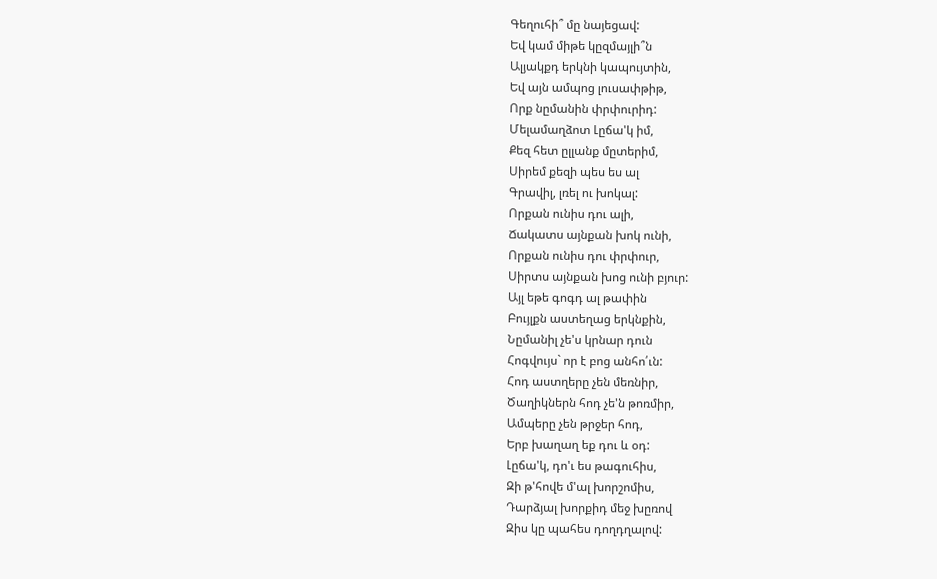Գեղուհի՞ մը նայեցավ:
Եվ կամ միթե կըզմայլի՞ն
Ալյակքդ երկնի կապույտին,
Եվ այն ամպոց լուսափթիթ,
Որք նըմանին փրփուրիդ:
Մելամաղձոտ Լըճա'կ իմ,
Քեզ հետ ըլլանք մըտերիմ,
Սիրեմ քեզի պես ես ալ
Գրավիլ, լռել ու խոկալ:
Որքան ունիս դու ալի,
Ճակատս այնքան խոկ ունի,
Որքան ունիս դու փրփուր,
Սիրտս այնքան խոց ունի բյուր:
Այլ եթե գոգդ ալ թափին
Բույլքն աստեղաց երկնքին,
Նըմանիլ չե'ս կրնար դուն
Հոգվույս` որ է բոց անհո՛ւն:
Հոդ աստղերը չեն մեռնիր,
Ծաղիկներն հոդ չե'ն թոռմիր,
Ամպերը չեն թրջեր հոդ,
Երբ խաղաղ եք դու և օդ:
Լըճա'կ, դո'ւ ես թագուհիս,
Զի թ'հովե մ'ալ խորշոմիս,
Դարձյալ խորքիդ մեջ խըռով
Զիս կը պահես դողդղալով: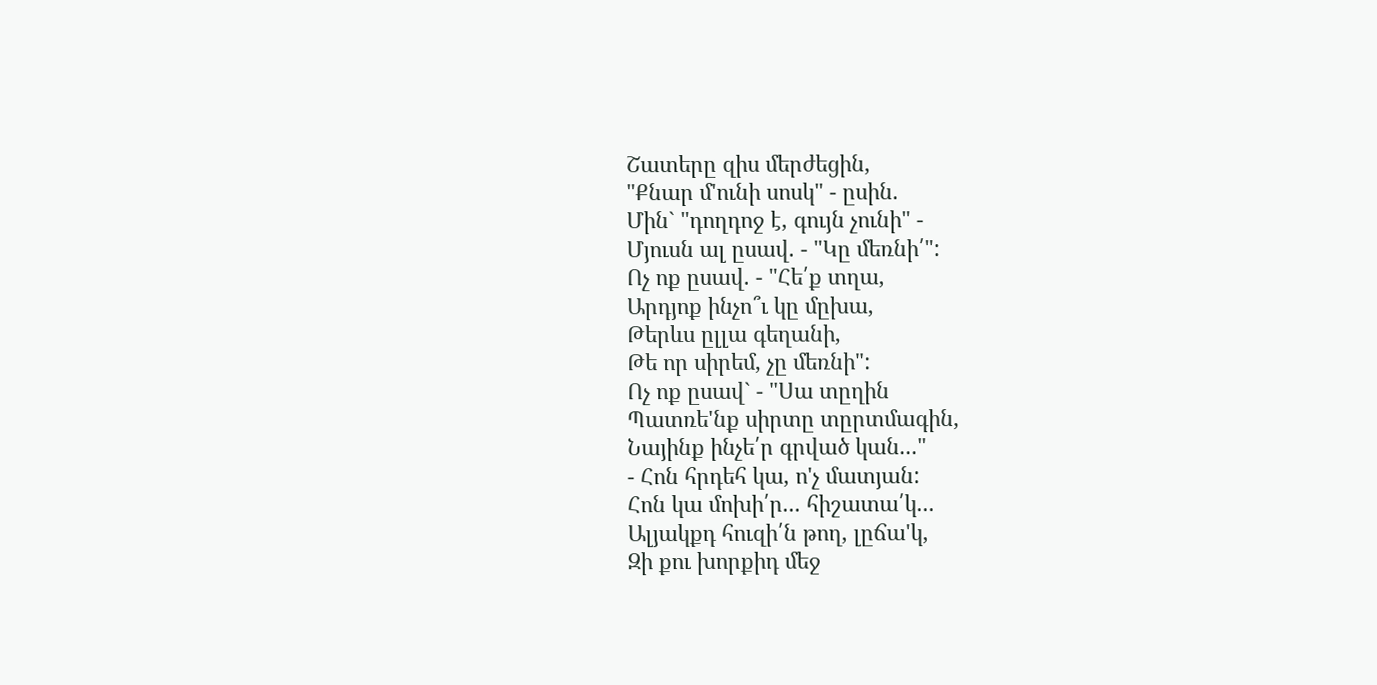Շատերը զիս մերժեցին,
"Քնար մ'ունի սոսկ" - ըսին.
Մին` "դողդոջ է, գույն չունի" -
Մյուսն ալ ըսավ. - "Կը մեռնի՛":
Ոչ ոք ըսավ. - "Հե՛ք տղա,
Արդյոք ինչո՞ւ կը մըխա,
Թերևս ըլլա գեղանի,
Թե որ սիրեմ, չը մեռնի":
Ոչ ոք ըսավ` - "Սա տըղին
Պատռե'նք սիրտը տըրտմագին,
Նայինք ինչե՛ր գրված կան..."
- Հոն հրդեհ կա, ո'չ մատյան:
Հոն կա մոխի՛ր... հիշատա՛կ...
Ալյակքդ հուզի՛ն թող, լըճա'կ,
Զի քու խորքիդ մեջ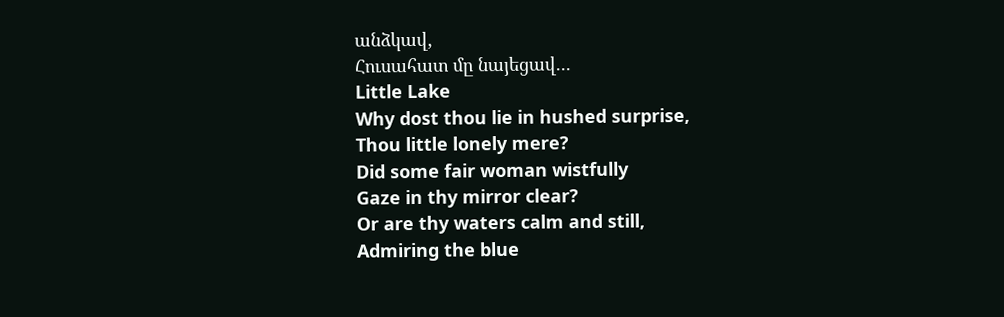անձկավ,
Հուսահատ մը նայեցավ...
Little Lake
Why dost thou lie in hushed surprise,
Thou little lonely mere?
Did some fair woman wistfully
Gaze in thy mirror clear?
Or are thy waters calm and still,
Admiring the blue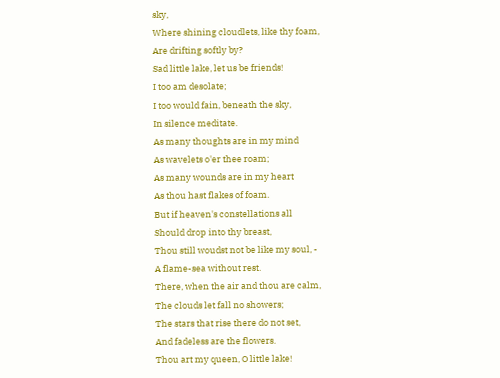sky,
Where shining cloudlets, like thy foam,
Are drifting softly by?
Sad little lake, let us be friends!
I too am desolate;
I too would fain, beneath the sky,
In silence meditate.
As many thoughts are in my mind
As wavelets o'er thee roam;
As many wounds are in my heart
As thou hast flakes of foam.
But if heaven's constellations all
Should drop into thy breast,
Thou still woudst not be like my soul, -
A flame-sea without rest.
There, when the air and thou are calm,
The clouds let fall no showers;
The stars that rise there do not set,
And fadeless are the flowers.
Thou art my queen, O little lake!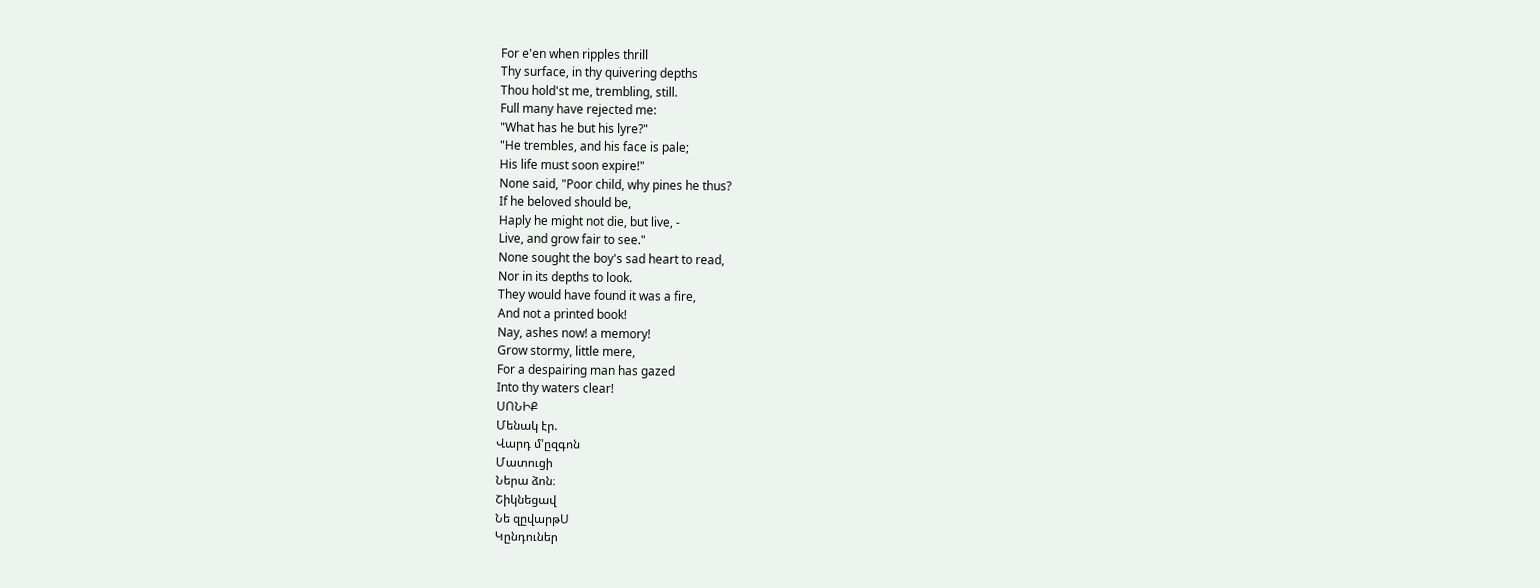For e'en when ripples thrill
Thy surface, in thy quivering depths
Thou hold'st me, trembling, still.
Full many have rejected me:
"What has he but his lyre?"
"He trembles, and his face is pale;
His life must soon expire!"
None said, "Poor child, why pines he thus?
If he beloved should be,
Haply he might not die, but live, -
Live, and grow fair to see."
None sought the boy's sad heart to read,
Nor in its depths to look.
They would have found it was a fire,
And not a printed book!
Nay, ashes now! a memory!
Grow stormy, little mere,
For a despairing man has gazed
Into thy waters clear!
ՍՈՆԻՔ
Մենակ էր.
Վարդ մ'ըզգոն
Մատուցի
Ներա ձոն։
Շիկնեցավ
Նե զըվարթՍ
Կընդուներ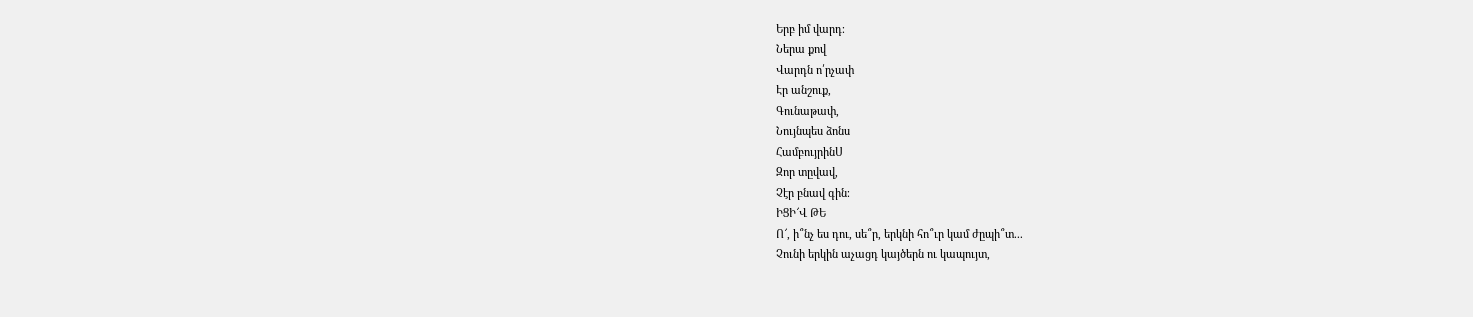Երբ իմ վարդ։
Ներա քով
Վարդն ո՛րչափ
Էր անշուք,
Գունաթափ,
Նույնպես ձոնս
ՀամբույրինՍ
Զոր տըվավ,
Չէր բնավ գին։
ԻՑԻ՜Վ ԹԵ
Ո՜, ի՞նչ ես դու, սե՞ր, երկնի հո՞ւր կամ ժըպի՞տ...
Չունի երկին աչացդ կայծերն ու կապույտ,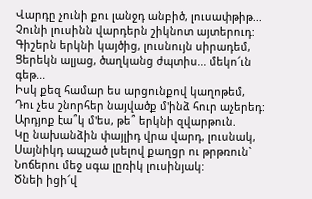Վարդը չունի քու լանջդ անբիծ, լուսափթիթ...
Չունի լուսինն վարդերն շիկնոտ այտերուդ:
Գիշերն երկնի կայծից, լուսնույն սիրադեմ,
Ցերեկն ալյաց, ծաղկանց ժպտիս... մեկո՜ւն գեթ...
Իսկ քեզ համար ես արցունքով կաղոթեմ,
Դու չես շնորհեր նայվածք մ'ինձ հուր աչերեդ:
Արդյոք էա՞կ մ'ես, թե՞ երկնի զվարթուն.
Կը նախանձին փայլիդ վրա վարդ, լուսնակ,
Սայնիկդ ապշած լսելով քաղցր ու թրթռուն`
Նոճերու մեջ սգա լըռիկ լուսինյակ:
Ծնեի իցի՜վ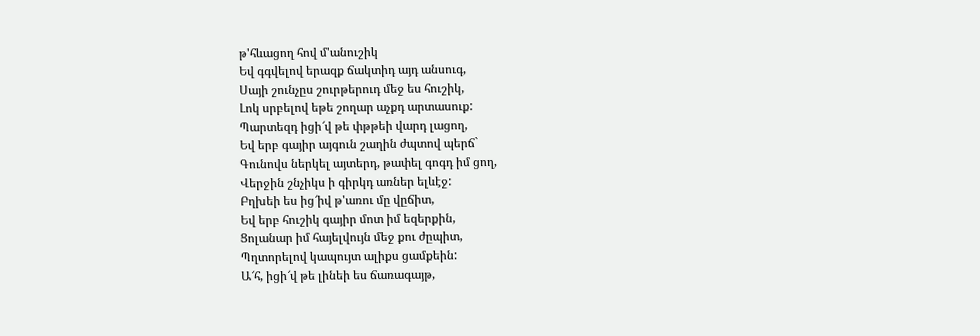թ'հևացող հով մ'անուշիկ
Եվ գգվելով երազք ճակտիդ այդ անսուգ,
Սայի շունչըս շուրթերուդ մեջ ես հուշիկ,
Լոկ սրբելով եթե շողար աչքդ արտասուք:
Պարտեզդ իցի՜վ թե փթթեի վարդ լացող,
Եվ երբ գայիր այգուն շաղին ժպտով պերճ`
Գունովս ներկել այտերդ, թափել գոգդ իմ ցող,
Վերջին շնչիկս ի գիրկդ առներ ելևէջ:
Բղխեի ես ից՜իվ թ'առու մը վըճիտ,
Եվ երբ հուշիկ գայիր մոտ իմ եզերքին,
Ցոլանար իմ հայելվույն մեջ քու ժըպիտ,
Պղտորելով կապույտ ալիքս ցամքեին:
Ա՜հ, իցի՜վ թե լինեի ես ճառագայթ,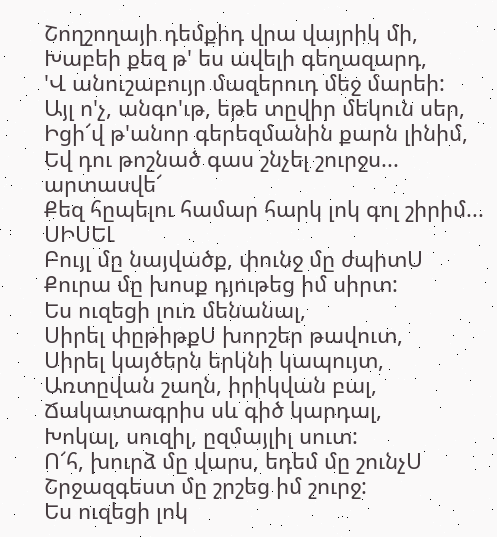Շողշողայի դեմքիդ վրա վայրիկ մի,
Խաբեի քեզ թ' ես ավելի գեղազարդ,
'Վ անուշաբույր մազերուդ մեջ մարեի:
Այլ ո'չ, անգո'ւթ, եթե տըվիր մեկուն սեր,
Իցի՜վ թ'անոր գերեզմանին քարն լինիմ,
Եվ դու թոշնած գաս շնչել շուրջս... արտասվե՜
Քեզ հըպելու համար հարկ լոկ գոլ շիրիմ...
ՍԻՍԵԼ
Բույլ մը նայվածք, փունջ մը ժպիտՍ
Քուրա մը խոսք դյութեց իմ սիրտ:
Ես ուզեցի լուռ մենանալ,
Սիրել փըթիթքՍ խորշեր թավուտ,
Սիրել կայծերն երկնի կապույտ,
Առտըվան շաղն, իրիկվան բալ,
Ճակատագրիս սև գիծ կարդալ,
Խոկալ, սուզիլ, ըզմայլիլ սուտ:
Ո՜հ, խուրձ մը վարս, եդեմ մը շունչՍ
Շրջազգեստ մը շրշեց իմ շուրջ:
Ես ուզեցի լոկ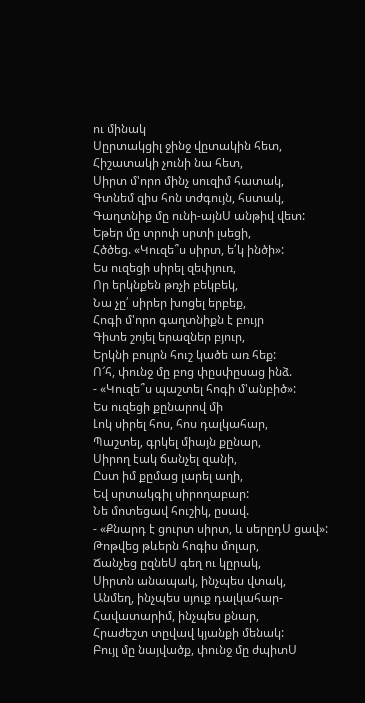ու մինակ
Սըրտակցիլ ջինջ վըտակին հետ,
Հիշատակի չունի նա հետ,
Սիրտ մ'որո մինչ սուզիմ հատակ,
Գտնեմ զիս հոն տժգույն, հստակ,
Գաղտնիք մը ունի-այնՍ անթիվ վետ:
Եթեր մը տրոփ սրտի լսեցի,
Հծծեց. «Կուզե՞ս սիրտ, ե՛կ ինծի»:
Ես ուզեցի սիրել զեփյուռ,
Որ երկնքեն թռչի բեկբեկ,
Նա չը՛ սիրեր խոցել երբեք,
Հոգի մ'որո գաղտնիքն է բույր
Գիտե շոյել երազներ բյուր,
Երկնի բույրն հուշ կածե առ հեք:
Ո՜հ, փունջ մը բոց փըսփըսաց ինձ.
- «Կուզե՞ս պաշտել հոգի մ'անբիծ»:
Ես ուզեցի քընարով մի
Լոկ սիրել հոս, հոս դալկահար,
Պաշտել, գրկել միայն քընար,
Սիրող էակ ճանչել զանի,
Ըստ իմ քըմաց լարել աղի,
Եվ սրտակգիլ սիրողաբար:
Նե մոտեցավ հուշիկ, ըսավ.
- «Քնարդ է ցուրտ սիրտ, և սերըդՍ ցավ»:
Թոթվեց թևերն հոգիս մոլար,
Ճանչեց ըզնեՍ գեղ ու կըրակ,
Սիրտն անապակ, ինչպես վտակ,
Անմեղ, ինչպես սյուք դալկահար-
Հավատարիմ, ինչպես քնար,
Հրաժեշտ տըվավ կյանքի մենակ:
Բույլ մը նայվածք, փունջ մը ժպիտՍ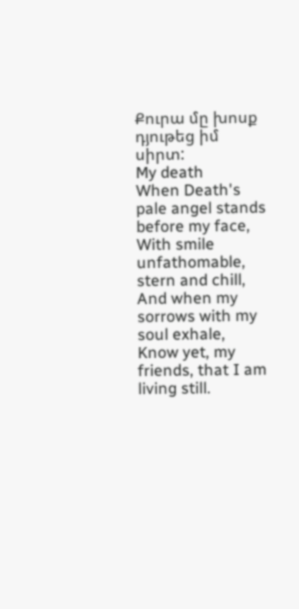Քուրա մը խոսք դյութեց իմ սիրտ:
My death
When Death's pale angel stands before my face,
With smile unfathomable, stern and chill,
And when my sorrows with my soul exhale,
Know yet, my friends, that I am living still.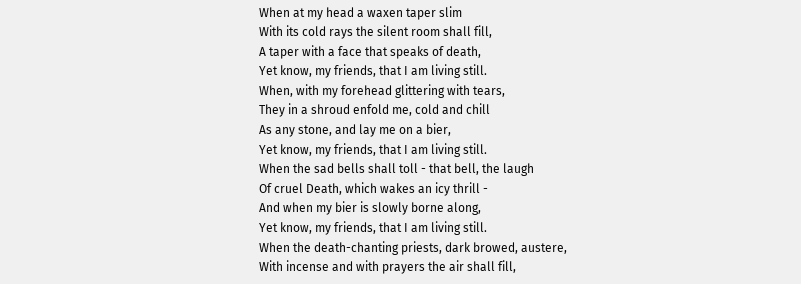When at my head a waxen taper slim
With its cold rays the silent room shall fill,
A taper with a face that speaks of death,
Yet know, my friends, that I am living still.
When, with my forehead glittering with tears,
They in a shroud enfold me, cold and chill
As any stone, and lay me on a bier,
Yet know, my friends, that I am living still.
When the sad bells shall toll - that bell, the laugh
Of cruel Death, which wakes an icy thrill -
And when my bier is slowly borne along,
Yet know, my friends, that I am living still.
When the death-chanting priests, dark browed, austere,
With incense and with prayers the air shall fill,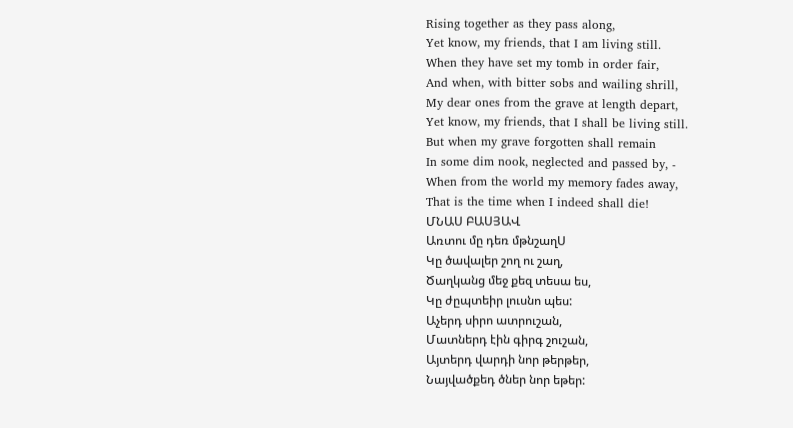Rising together as they pass along,
Yet know, my friends, that I am living still.
When they have set my tomb in order fair,
And when, with bitter sobs and wailing shrill,
My dear ones from the grave at length depart,
Yet know, my friends, that I shall be living still.
But when my grave forgotten shall remain
In some dim nook, neglected and passed by, -
When from the world my memory fades away,
That is the time when I indeed shall die!
ՄՆԱՍ ԲԱՍՅԱՎ
Առտու մը դեռ մթնշաղՍ
Կը ծավալեր շող ու շաղ,
Ծաղկանց մեջ քեզ տեսա ես,
Կը ժըպտեիր լուսնո պես:
Աչերդ սիրո ատրուշան,
Մատներդ էին գիրգ շուշան,
Այտերդ վարդի նոր թերթեր,
Նայվածքեդ ծներ նոր եթեր: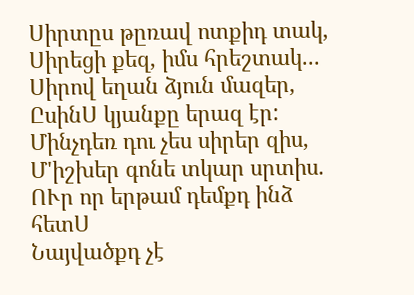Սիրտըս թըռավ ոտքիդ տակ,
Սիրեցի քեզ, իմս հրեշտակ...
Սիրով եղան ձյուն մազեր,
ԸսինՍ կյանքը երազ էր:
Մինչդեռ դու չես սիրեր զիս,
Մ'իշխեր գոնե տկար սրտիս.
ՈՒր որ երթամ դեմքդ ինձ հետՍ
Նայվածքդ չէ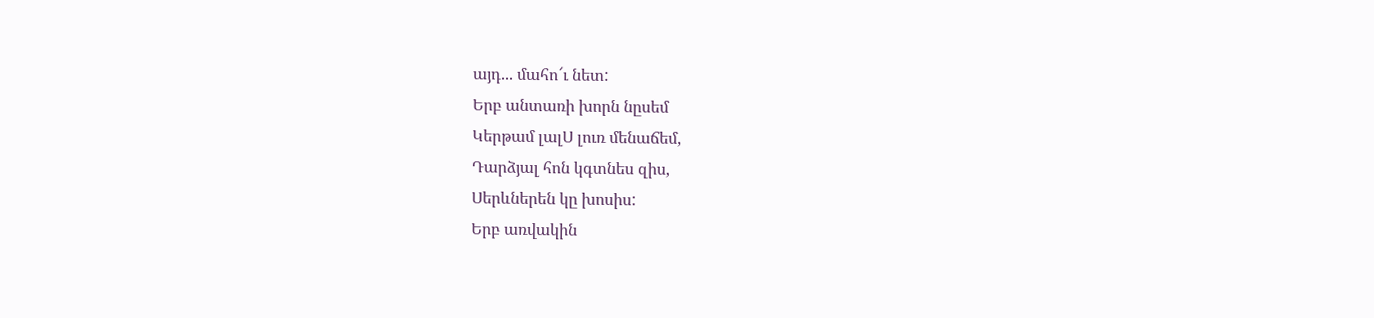այդ... մահո՜ւ նետ:
Երբ անտառի խորն նըսեմ
Կերթամ լալՍ լուռ մենաճեմ,
Դարձյալ հոն կգտնես զիս,
Սերևներեն կը խոսիս:
Երբ առվակին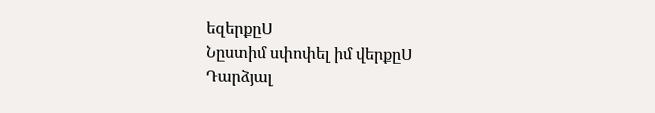եզերքըՍ
Նըստիմ սփոփել իմ վերքըՍ
Դարձյալ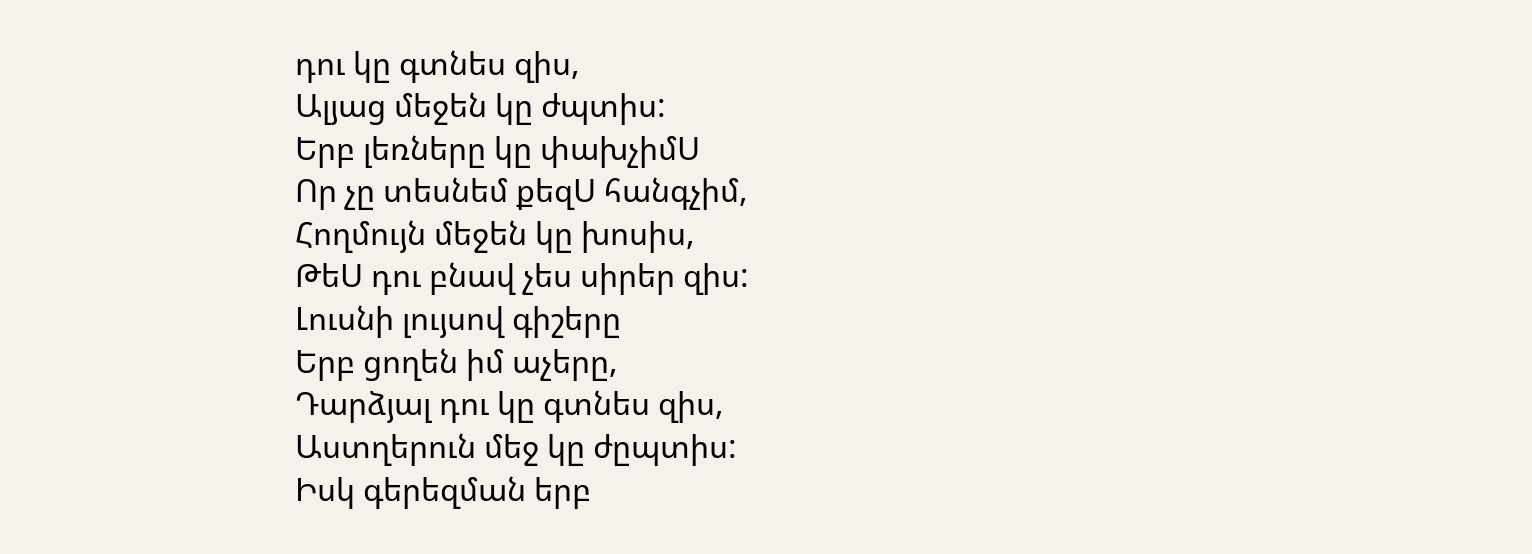դու կը գտնես զիս,
Ալյաց մեջեն կը ժպտիս:
Երբ լեռները կը փախչիմՍ
Որ չը տեսնեմ քեզՍ հանգչիմ,
Հողմույն մեջեն կը խոսիս,
ԹեՍ դու բնավ չես սիրեր զիս:
Լուսնի լույսով գիշերը
Երբ ցողեն իմ աչերը,
Դարձյալ դու կը գտնես զիս,
Աստղերուն մեջ կը ժըպտիս:
Իսկ գերեզման երբ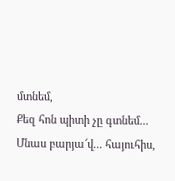մտնեմ,
Քեզ հոն պիտի չը գտնեմ...
Մնաս բարյա՜վ... հայուհիս,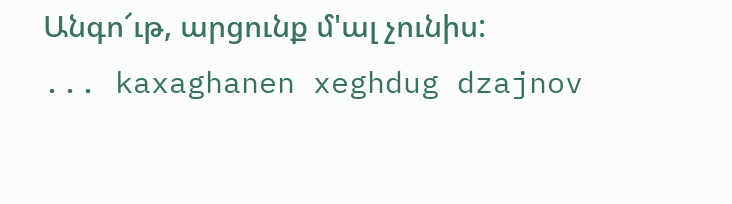Անգո՜ւթ, արցունք մ'ալ չունիս:
... kaxaghanen xeghdug dzajnov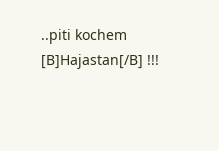..piti kochem [B]Hajastan[/B] !!!